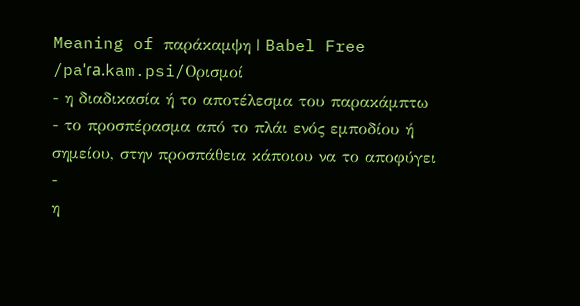Meaning of παράκαμψη | Babel Free
/paˈɾa.kam.psi/Ορισμοί
- η διαδικασία ή το αποτέλεσμα του παρακάμπτω
- το προσπέρασμα από το πλάι ενός εμποδίου ή σημείου, στην προσπάθεια κάποιου να το αποφύγει
-
η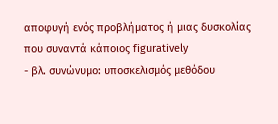αποφυγή ενός προβλήματος ή μιας δυσκολίας που συναντά κάποιος figuratively
- βλ. συνώνυμο: υποσκελισμός μεθόδου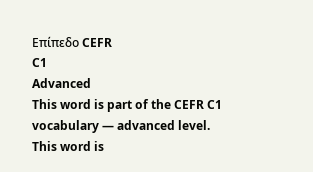Επίπεδο CEFR
C1
Advanced
This word is part of the CEFR C1 vocabulary — advanced level.
This word is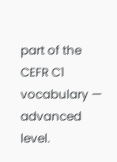part of the CEFR C1 vocabulary — advanced level.